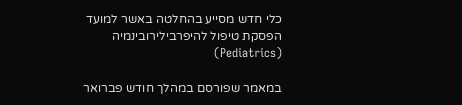כלי חדש מסייע בהחלטה באשר למועד הפסקת טיפול להיפרבילירובינמיה (Pediatrics)

במאמר שפורסם במהלך חודש פברואר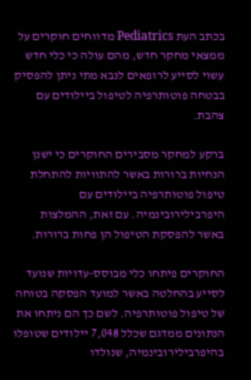בכתב העת Pediatrics מדווחים חוקרים על ממצאי מחקר חדש, מהם עולה כי כלי חדש עשוי לסייע לרופאים לנבא מתי ניתן להפסיק בבטחה פוטותרפיה לטיפול ביילודים עם צהבת.

ברקע למחקר מסבירים החוקרים כי ישנן הנחיות ברורות באשר להתוויות להתחלת טיפול פוטותרפיה ביילודים עם היפרבילירובינמיה. עם זאת, ההמלצות באשר להפסקת הטיפול הן פחות ברורות.

החוקרים פיתחו כלי מבוסס-עדויות שנועד לסייע בהחלטה באשר למועד הפסקה בטוחה של טיפול פוטותרפיה. לשם כך הם ניתחו את הנתונים ממדגם שכלל 7,048 יילודים שטופלו בהיפרבילירובינמיה, שנולדו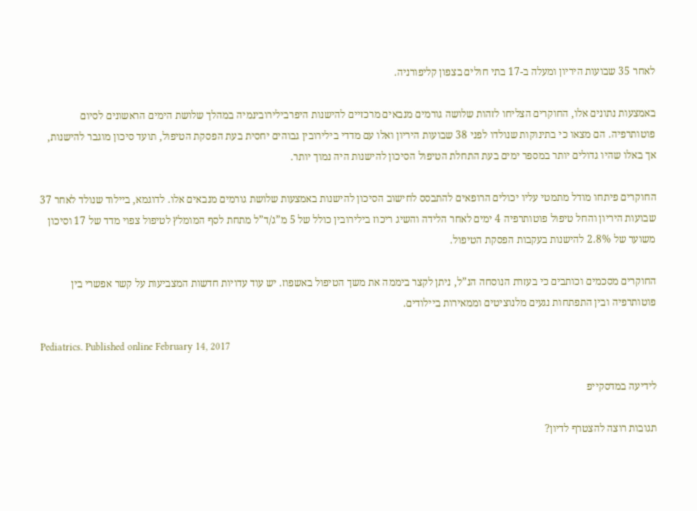לאחר 35 שבועות היריון ומעלה ב-17 בתי חולים בצפון קליפורניה.

באמצעות נתונים אלו, החוקרים הצליחו לזהות שלושה גורמים מנבאים מרכזיים להישנות היפרבילירובינמיה במהלך שלושת הימים הראשונים לסיום פוטותרפיה. הם מצאו כי בתינוקות שנולדו לפני 38 שבועות היריון ואלו עם מדדי בילירובין גבוהים יחסית בעת הפסקת הטיפול, תועד סיכון מוגבר להישנות, אך באלו שהיו גדולים יותר במספר ימים בעת התחלת הטיפול הסיכון להישנות היה נמוך יותר.

החוקרים פיתחו מודל מתמטי עליו יכולים הרופאים להתבסס לחישוב הסיכון להישנות באמצעות שלושת גורמים מנבאים אלו. לדוגמא, ביילוד שנולד לאחר 37 שבועות היריון והחל טיפול פוטותרפיה 4 ימים לאחר הלידה והשיג ריכוז בילירובין כולל של 5 מ”ג/ד”ל מתחת לסף המומלץ לטיפול צפוי מדד של 17 וסיכון משוער של 2.8% להישנות בעקבות הפסקת הטיפול.

החוקרים מסכמים וכותבים כי בעזרת הנוסחה הנ”ל, ניתן לקצר ביממה את משך הטיפול באשפוז. יש עוד עדויות חדשות המצביעות על קשר אפשרי בין פוטותרפיה ובין התפתחות נגעים מלנוציטים וממאירות ביילודים.

Pediatrics. Published online February 14, 2017

לידיעה במדסקייפ

תגובות רוצה להצטרף לדיון?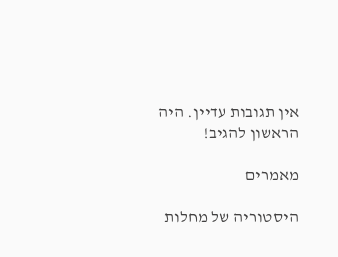אין תגובות עדיין. היה הראשון להגיב!

מאמרים

היסטוריה של מחלות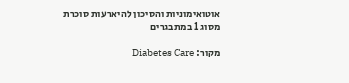אוטואימוניות והסיכון להיארעות סוכרת מסוג 1 במתבגרים

מקור: Diabetes Care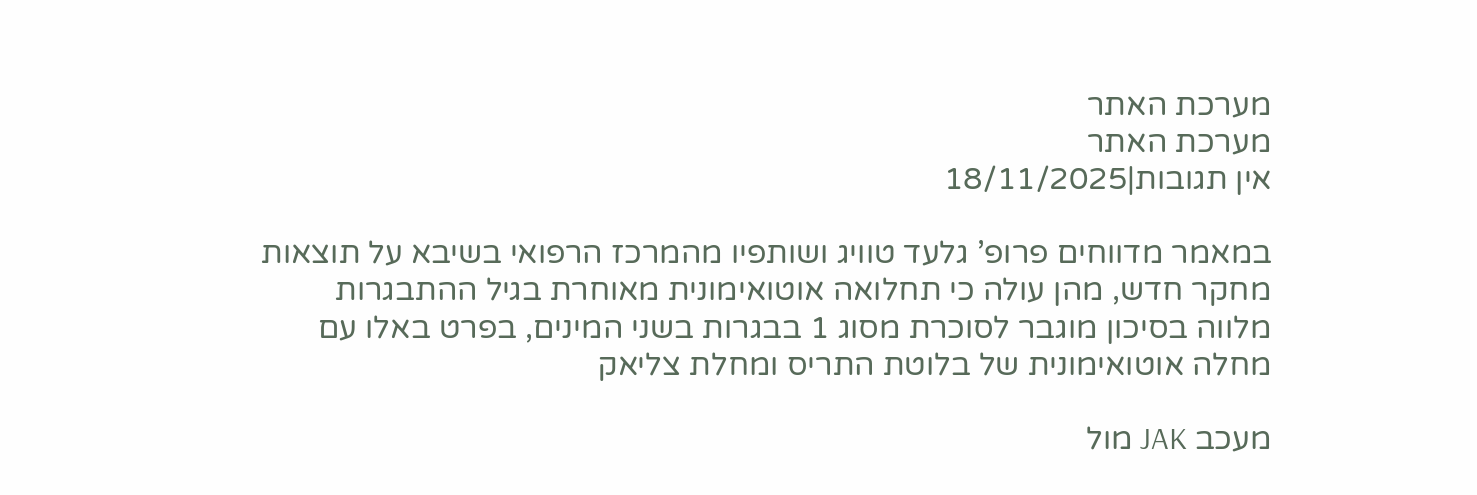מערכת האתר
מערכת האתר
אין תגובות|18/11/2025

במאמר מדווחים פרופ’ גלעד טוויג ושותפיו מהמרכז הרפואי בשיבא על תוצאות מחקר חדש, מהן עולה כי תחלואה אוטואימונית מאוחרת בגיל ההתבגרות מלווה בסיכון מוגבר לסוכרת מסוג 1 בבגרות בשני המינים, בפרט באלו עם מחלה אוטואימונית של בלוטת התריס ומחלת צליאק

מעכב JAK מול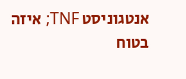אנטגוניסט TNF; איזה בטוח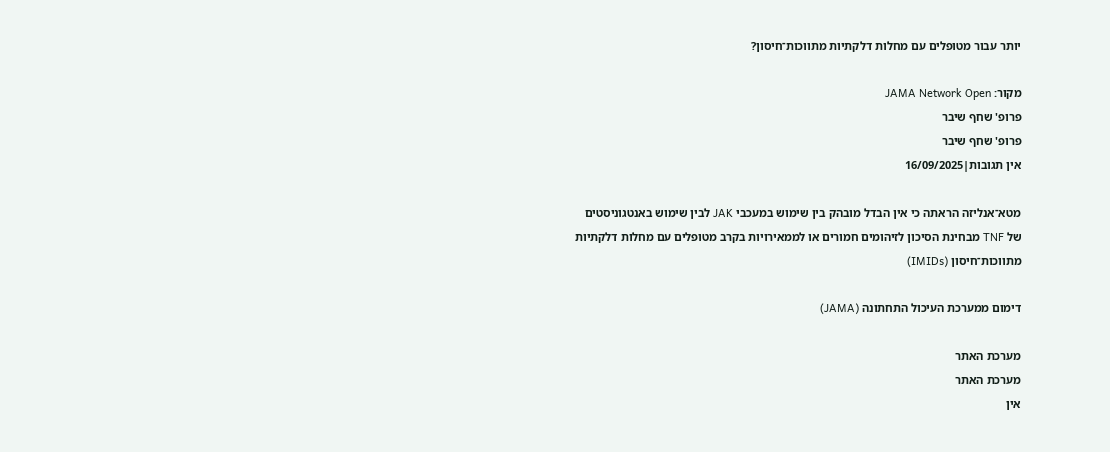יותר עבור מטופלים עם מחלות דלקתיות מתווכות־חיסון?

מקור: JAMA Network Open
פרופ' שחף שיבר
פרופ' שחף שיבר
אין תגובות|16/09/2025

מטא־אנליזה הראתה כי אין הבדל מובהק בין שימוש במעכבי JAK לבין שימוש באנטגוניסטים של TNF מבחינת הסיכון לזיהומים חמורים או לממאירויות בקרב מטופלים עם מחלות דלקתיות מתווכות־חיסון (IMIDs)

דימום ממערכת העיכול התחתונה (JAMA)

מערכת האתר
מערכת האתר
אין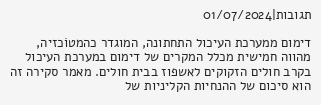תגובות|01/07/2024

דימום ממערכת העיכול התחתונה, המוגדר כהמטוֹכזיה, מהווה חמישית מכלל המקרים של דימום במערכת העיכול בקרב חולים הזקוקים לאשפוז בבית חולים. מאמר סקירה זה הוא סיכום של ההנחיות הקליניות של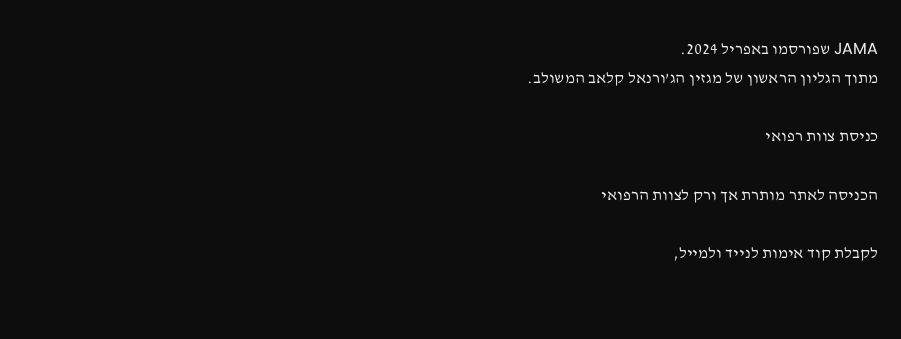JAMA שפורסמו באפריל 2024.
מתוך הגליון הראשון של מגזין הג’ורנאל קלאב המשולב.

כניסת צוות רפואי

הכניסה לאתר מותרת אך ורק לצוות הרפואי

לקבלת קוד אימות לנייד ולמייל,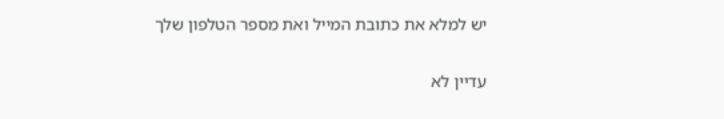יש למלא את כתובת המייל ואת מספר הטלפון שלך

עדיין לא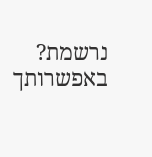נרשמת? באפשרותך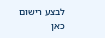לבצע רישום כאן